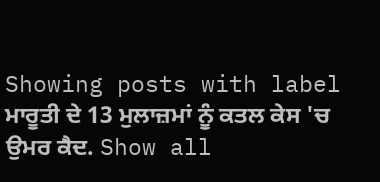Showing posts with label ਮਾਰੂਤੀ ਦੇ 13 ਮੁਲਾਜ਼ਮਾਂ ਨੂੰ ਕਤਲ ਕੇਸ 'ਚ ਉਮਰ ਕੈਦ. Show all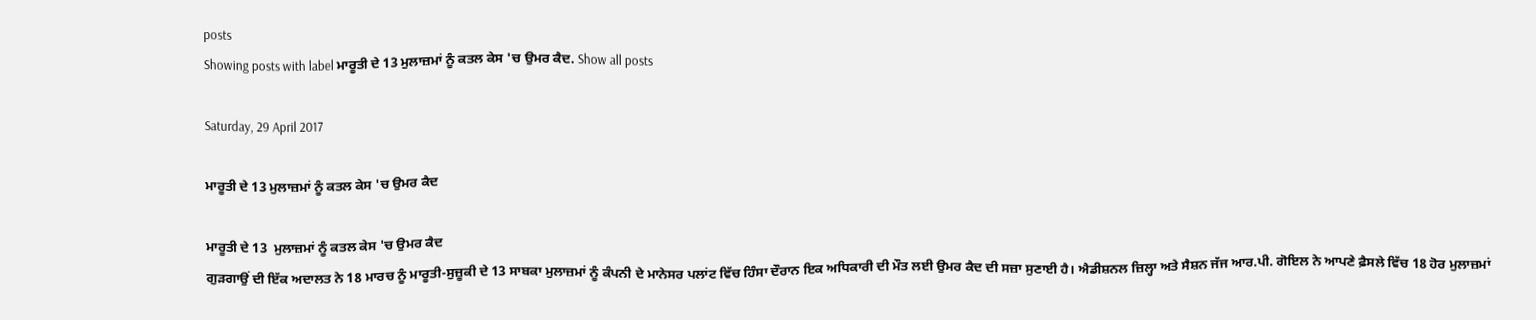posts
Showing posts with label ਮਾਰੂਤੀ ਦੇ 13 ਮੁਲਾਜ਼ਮਾਂ ਨੂੰ ਕਤਲ ਕੇਸ 'ਚ ਉਮਰ ਕੈਦ. Show all posts

Saturday, 29 April 2017

ਮਾਰੂਤੀ ਦੇ 13 ਮੁਲਾਜ਼ਮਾਂ ਨੂੰ ਕਤਲ ਕੇਸ 'ਚ ਉਮਰ ਕੈਦ

ਮਾਰੂਤੀ ਦੇ 13  ਮੁਲਾਜ਼ਮਾਂ ਨੂੰ ਕਤਲ ਕੇਸ 'ਚ ਉਮਰ ਕੈਦ
ਗੁੜਗਾਉਂ ਦੀ ਇੱਕ ਅਦਾਲਤ ਨੇ 18 ਮਾਰਚ ਨੂੰ ਮਾਰੂਤੀ-ਸੁਜ਼ੂਕੀ ਦੇ 13 ਸਾਬਕਾ ਮੁਲਾਜ਼ਮਾਂ ਨੂੰ ਕੰਪਨੀ ਦੇ ਮਾਨੇਸਰ ਪਲਾਂਟ ਵਿੱਚ ਹਿੰਸਾ ਦੌਰਾਨ ਇਕ ਅਧਿਕਾਰੀ ਦੀ ਮੌਤ ਲਈ ਉਮਰ ਕੈਦ ਦੀ ਸਜ਼ਾ ਸੁਣਾਈ ਹੈ। ਐਡੀਸ਼ਨਲ ਜ਼ਿਲ੍ਹਾ ਅਤੇ ਸੈਸ਼ਨ ਜੱਜ ਆਰ.ਪੀ. ਗੋਇਲ ਨੇ ਆਪਣੇ ਫ਼ੈਸਲੇ ਵਿੱਚ 18 ਹੋਰ ਮੁਲਾਜ਼ਮਾਂ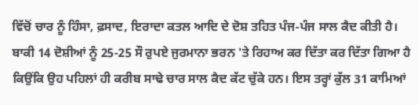ਵਿੱਚੋਂ ਚਾਰ ਨੂੰ ਹਿੰਸਾ, ਫ਼ਸਾਦ, ਇਰਾਦਾ ਕਤਲ ਆਦਿ ਦੇ ਦੋਸ਼ ਤਹਿਤ ਪੰਜ-ਪੰਜ ਸਾਲ ਕੈਦ ਕੀਤੀ ਹੈ। ਬਾਕੀ 14 ਦੋਸ਼ੀਆਂ ਨੂੰ 25-25 ਸੌ ਰੁਪਏ ਜੁਰਮਾਨਾ ਭਰਨ 'ਤੇ ਰਿਹਾਅ ਕਰ ਦਿੱਤਾ ਕਰ ਦਿੱਤਾ ਗਿਆ ਹੈ ਕਿਉਂਕਿ ਉਹ ਪਹਿਲਾਂ ਹੀ ਕਰੀਬ ਸਾਢੇ ਚਾਰ ਸਾਲ ਕੈਦ ਕੱਟ ਚੁੱਕੇ ਹਨ। ਇਸ ਤਰ੍ਹਾਂ ਕੁੱਲ 31 ਕਾਮਿਆਂ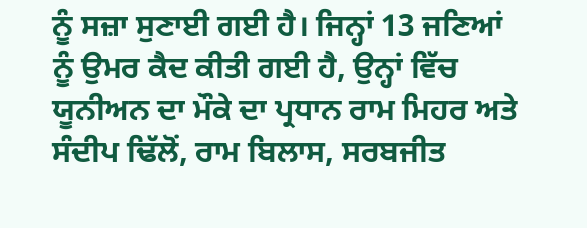ਨੂੰ ਸਜ਼ਾ ਸੁਣਾਈ ਗਈ ਹੈ। ਜਿਨ੍ਹਾਂ 13 ਜਣਿਆਂ ਨੂੰ ਉਮਰ ਕੈਦ ਕੀਤੀ ਗਈ ਹੈ, ਉਨ੍ਹਾਂ ਵਿੱਚ ਯੂਨੀਅਨ ਦਾ ਮੌਕੇ ਦਾ ਪ੍ਰਧਾਨ ਰਾਮ ਮਿਹਰ ਅਤੇ ਸੰਦੀਪ ਢਿੱਲੋਂ, ਰਾਮ ਬਿਲਾਸ, ਸਰਬਜੀਤ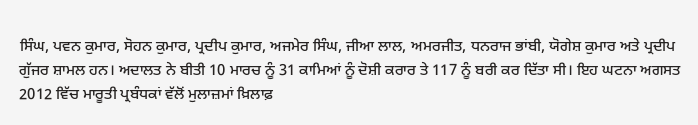ਸਿੰਘ, ਪਵਨ ਕੁਮਾਰ, ਸੋਹਨ ਕੁਮਾਰ, ਪ੍ਰਦੀਪ ਕੁਮਾਰ, ਅਜਮੇਰ ਸਿੰਘ, ਜੀਆ ਲਾਲ, ਅਮਰਜੀਤ, ਧਨਰਾਜ ਭਾਂਬੀ, ਯੋਗੇਸ਼ ਕੁਮਾਰ ਅਤੇ ਪ੍ਰਦੀਪ ਗੁੱਜਰ ਸ਼ਾਮਲ ਹਨ। ਅਦਾਲਤ ਨੇ ਬੀਤੀ 10 ਮਾਰਚ ਨੂੰ 31 ਕਾਮਿਆਂ ਨੂੰ ਦੋਸ਼ੀ ਕਰਾਰ ਤੇ 117 ਨੂੰ ਬਰੀ ਕਰ ਦਿੱਤਾ ਸੀ। ਇਹ ਘਟਨਾ ਅਗਸਤ 2012 ਵਿੱਚ ਮਾਰੂਤੀ ਪ੍ਰਬੰਧਕਾਂ ਵੱਲੋਂ ਮੁਲਾਜ਼ਮਾਂ ਖ਼ਿਲਾਫ਼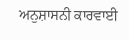ਅਨੁਸ਼ਾਸਨੀ ਕਾਰਵਾਈ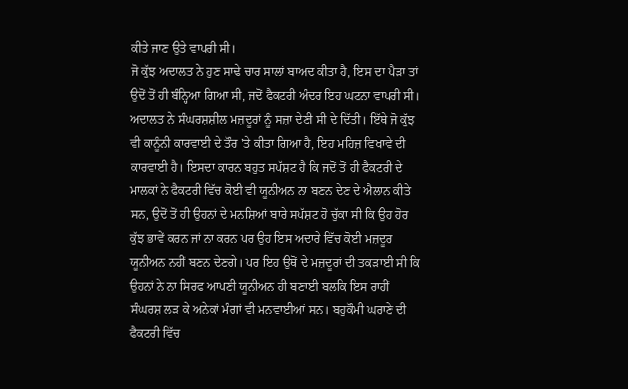ਕੀਤੇ ਜਾਣ ਉਤੇ ਵਾਪਰੀ ਸੀ।
ਜੋ ਕੁੱਝ ਅਦਾਲਤ ਨੇ ਹੁਣ ਸਾਢੇ ਚਾਰ ਸਾਲਾਂ ਬਾਅਦ ਕੀਤਾ ਹੈ, ਇਸ ਦਾ ਪੈੜਾ ਤਾਂ ਉਦੋਂ ਤੋਂ ਹੀ ਬੰਨ੍ਹਿਆ ਗਿਆ ਸੀ, ਜਦੋਂ ਫੈਕਟਰੀ ਅੰਦਰ ਇਹ ਘਟਨਾ ਵਾਪਰੀ ਸੀ। ਅਦਾਲਤ ਨੇ ਸੰਘਰਸ਼ਸ਼ੀਲ ਮਜ਼ਦੂਰਾਂ ਨੂੰ ਸਜ਼ਾ ਦੇਣੀ ਸੀ ਦੇ ਦਿੱਤੀ। ਇੱਥੇ ਜੋ ਕੁੱਝ  ਵੀ ਕਾਨੂੰਨੀ ਕਾਰਵਾਈ ਦੇ ਤੌਰ 'ਤੇ ਕੀਤਾ ਗਿਆ ਹੈ, ਇਹ ਮਹਿਜ਼ ਵਿਖਾਵੇ ਦੀ ਕਾਰਵਾਈ ਹੈ। ਇਸਦਾ ਕਾਰਨ ਬਹੁਤ ਸਪੱਸ਼ਟ ਹੈ ਕਿ ਜਦੋਂ ਤੋਂ ਹੀ ਫੈਕਟਰੀ ਦੇ ਮਾਲਕਾਂ ਨੇ ਫੈਕਟਰੀ ਵਿੱਚ ਕੋਈ ਵੀ ਯੂਨੀਅਨ ਨਾ ਬਣਨ ਦੇਣ ਦੇ ਐਲਾਨ ਕੀਤੇ ਸਨ, ਉਦੋਂ ਤੋਂ ਹੀ ਉਹਨਾਂ ਦੇ ਮਨਸ਼ਿਆਂ ਬਾਰੇ ਸਪੱਸ਼ਟ ਹੋ ਚੁੱਕਾ ਸੀ ਕਿ ਉਹ ਹੋਰ ਕੁੱਝ ਭਾਵੇਂ ਕਰਨ ਜਾਂ ਨਾ ਕਰਨ ਪਰ ਉਹ ਇਸ ਅਦਾਰੇ ਵਿੱਚ ਕੋਈ ਮਜ਼ਦੂਰ ਯੂਨੀਅਨ ਨਹੀਂ ਬਣਨ ਦੇਣਗੇ। ਪਰ ਇਹ ਉਥੋਂ ਦੇ ਮਜ਼ਦੂਰਾਂ ਦੀ ਤਕੜਾਈ ਸੀ ਕਿ ਉਹਨਾਂ ਨੇ ਨਾ ਸਿਰਫ ਆਪਣੀ ਯੂਨੀਅਨ ਹੀ ਬਣਾਈ ਬਲਕਿ ਇਸ ਰਾਹੀਂ ਸੰਘਰਸ਼ ਲੜ ਕੇ ਅਨੇਕਾਂ ਮੰਗਾਂ ਵੀ ਮਨਵਾਈਆਂ ਸਨ। ਬਹੁਕੌਮੀ ਘਰਾਣੇ ਦੀ ਫੈਕਟਰੀ ਵਿੱਚ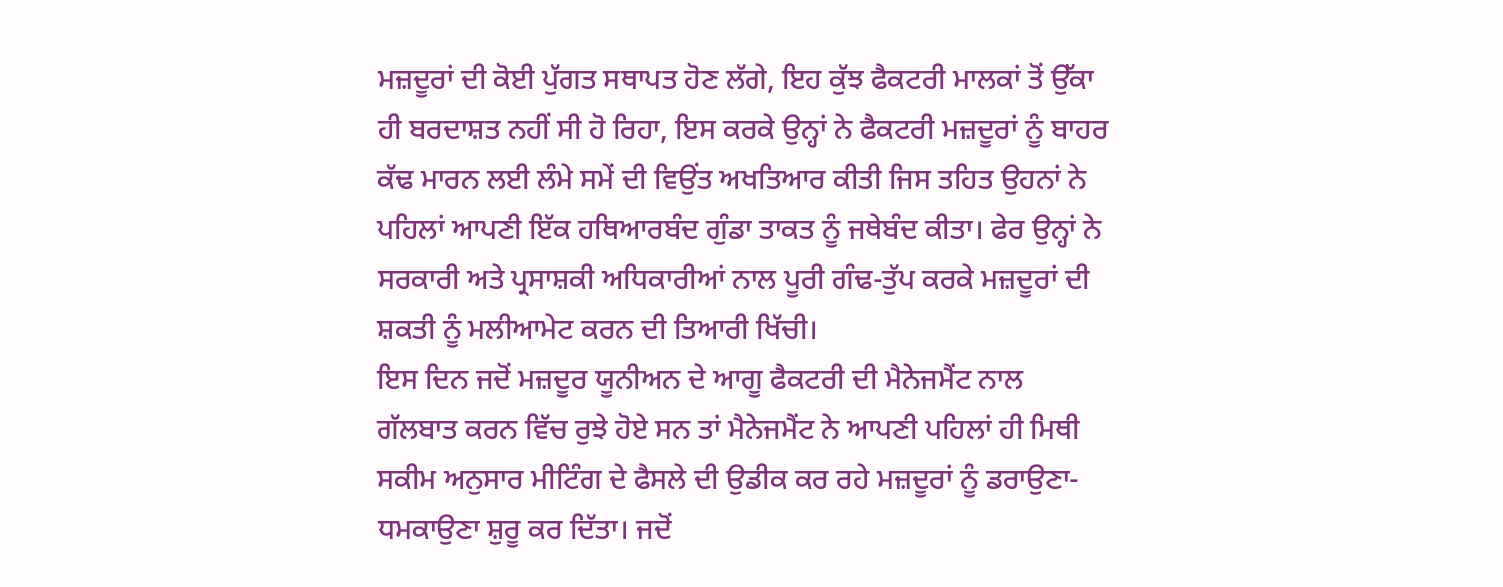ਮਜ਼ਦੂਰਾਂ ਦੀ ਕੋਈ ਪੁੱਗਤ ਸਥਾਪਤ ਹੋਣ ਲੱਗੇ, ਇਹ ਕੁੱਝ ਫੈਕਟਰੀ ਮਾਲਕਾਂ ਤੋਂ ਉੱਕਾ ਹੀ ਬਰਦਾਸ਼ਤ ਨਹੀਂ ਸੀ ਹੋ ਰਿਹਾ, ਇਸ ਕਰਕੇ ਉਨ੍ਹਾਂ ਨੇ ਫੈਕਟਰੀ ਮਜ਼ਦੂਰਾਂ ਨੂੰ ਬਾਹਰ ਕੱਢ ਮਾਰਨ ਲਈ ਲੰਮੇ ਸਮੇਂ ਦੀ ਵਿਉਂਤ ਅਖਤਿਆਰ ਕੀਤੀ ਜਿਸ ਤਹਿਤ ਉਹਨਾਂ ਨੇ ਪਹਿਲਾਂ ਆਪਣੀ ਇੱਕ ਹਥਿਆਰਬੰਦ ਗੁੰਡਾ ਤਾਕਤ ਨੂੰ ਜਥੇਬੰਦ ਕੀਤਾ। ਫੇਰ ਉਨ੍ਹਾਂ ਨੇ ਸਰਕਾਰੀ ਅਤੇ ਪ੍ਰਸਾਸ਼ਕੀ ਅਧਿਕਾਰੀਆਂ ਨਾਲ ਪੂਰੀ ਗੰਢ-ਤੁੱਪ ਕਰਕੇ ਮਜ਼ਦੂਰਾਂ ਦੀ ਸ਼ਕਤੀ ਨੂੰ ਮਲੀਆਮੇਟ ਕਰਨ ਦੀ ਤਿਆਰੀ ਖਿੱਚੀ।
ਇਸ ਦਿਨ ਜਦੋਂ ਮਜ਼ਦੂਰ ਯੂਨੀਅਨ ਦੇ ਆਗੂ ਫੈਕਟਰੀ ਦੀ ਮੈਨੇਜਮੈਂਟ ਨਾਲ ਗੱਲਬਾਤ ਕਰਨ ਵਿੱਚ ਰੁਝੇ ਹੋਏ ਸਨ ਤਾਂ ਮੈਨੇਜਮੈਂਟ ਨੇ ਆਪਣੀ ਪਹਿਲਾਂ ਹੀ ਮਿਥੀ ਸਕੀਮ ਅਨੁਸਾਰ ਮੀਟਿੰਗ ਦੇ ਫੈਸਲੇ ਦੀ ਉਡੀਕ ਕਰ ਰਹੇ ਮਜ਼ਦੂਰਾਂ ਨੂੰ ਡਰਾਉਣਾ-ਧਮਕਾਉਣਾ ਸ਼ੁਰੂ ਕਰ ਦਿੱਤਾ। ਜਦੋਂ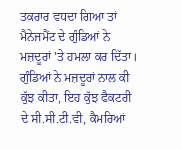ਤਕਰਾਰ ਵਧਦਾ ਗਿਆ ਤਾਂ ਮੈਨੇਜਮੈਂਟ ਦੇ ਗੁੰਡਿਆਂ ਨੇ ਮਜ਼ਦੂਰਾਂ 'ਤੇ ਹਮਲਾ ਕਰ ਦਿੱਤਾ। ਗੁੰਡਿਆਂ ਨੇ ਮਜ਼ਦੂਰਾਂ ਨਾਲ ਕੀ ਕੁੱਝ ਕੀਤਾ, ਇਹ ਕੁੱਝ ਫੈਕਟਰੀ ਦੇ ਸੀ.ਸੀ.ਟੀ.ਵੀ, ਕੈਮਰਿਆਂ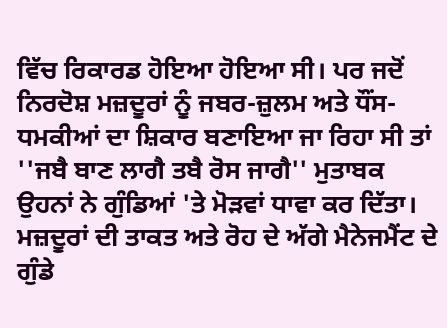ਵਿੱਚ ਰਿਕਾਰਡ ਹੋਇਆ ਹੋਇਆ ਸੀ। ਪਰ ਜਦੋਂ ਨਿਰਦੋਸ਼ ਮਜ਼ਦੂਰਾਂ ਨੂੰ ਜਬਰ-ਜ਼ੁਲਮ ਅਤੇ ਧੌਂਸ-ਧਮਕੀਆਂ ਦਾ ਸ਼ਿਕਾਰ ਬਣਾਇਆ ਜਾ ਰਿਹਾ ਸੀ ਤਾਂ ''ਜਬੈ ਬਾਣ ਲਾਗੈ ਤਬੈ ਰੋਸ ਜਾਗੈ'' ਮੁਤਾਬਕ ਉਹਨਾਂ ਨੇ ਗੁੰਡਿਆਂ 'ਤੇ ਮੋੜਵਾਂ ਧਾਵਾ ਕਰ ਦਿੱਤਾ। ਮਜ਼ਦੂਰਾਂ ਦੀ ਤਾਕਤ ਅਤੇ ਰੋਹ ਦੇ ਅੱਗੇ ਮੈਨੇਜਮੈਂਟ ਦੇ ਗੁੰਡੇ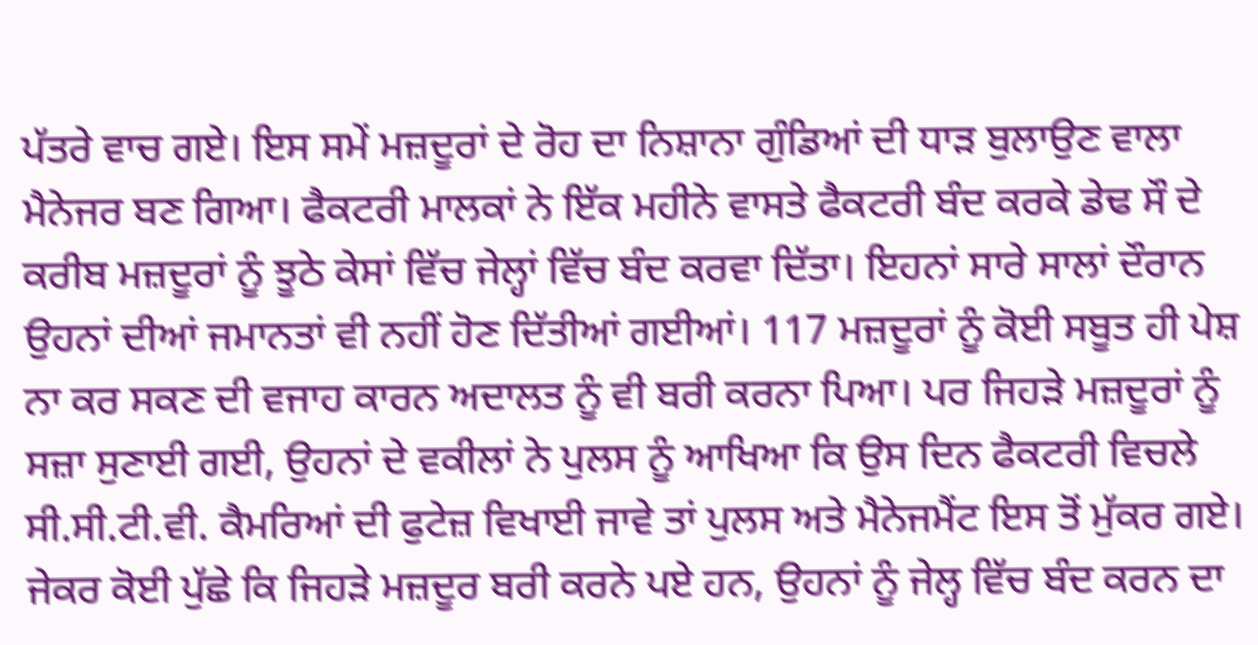ਪੱਤਰੇ ਵਾਚ ਗਏ। ਇਸ ਸਮੇਂ ਮਜ਼ਦੂਰਾਂ ਦੇ ਰੋਹ ਦਾ ਨਿਸ਼ਾਨਾ ਗੁੰਡਿਆਂ ਦੀ ਧਾੜ ਬੁਲਾਉਣ ਵਾਲਾ ਮੈਨੇਜਰ ਬਣ ਗਿਆ। ਫੈਕਟਰੀ ਮਾਲਕਾਂ ਨੇ ਇੱਕ ਮਹੀਨੇ ਵਾਸਤੇ ਫੈਕਟਰੀ ਬੰਦ ਕਰਕੇ ਡੇਢ ਸੌ ਦੇ ਕਰੀਬ ਮਜ਼ਦੂਰਾਂ ਨੂੰ ਝੂਠੇ ਕੇਸਾਂ ਵਿੱਚ ਜੇਲ੍ਹਾਂ ਵਿੱਚ ਬੰਦ ਕਰਵਾ ਦਿੱਤਾ। ਇਹਨਾਂ ਸਾਰੇ ਸਾਲਾਂ ਦੌਰਾਨ ਉਹਨਾਂ ਦੀਆਂ ਜਮਾਨਤਾਂ ਵੀ ਨਹੀਂ ਹੋਣ ਦਿੱਤੀਆਂ ਗਈਆਂ। 117 ਮਜ਼ਦੂਰਾਂ ਨੂੰ ਕੋਈ ਸਬੂਤ ਹੀ ਪੇਸ਼ ਨਾ ਕਰ ਸਕਣ ਦੀ ਵਜਾਹ ਕਾਰਨ ਅਦਾਲਤ ਨੂੰ ਵੀ ਬਰੀ ਕਰਨਾ ਪਿਆ। ਪਰ ਜਿਹੜੇ ਮਜ਼ਦੂਰਾਂ ਨੂੰ ਸਜ਼ਾ ਸੁਣਾਈ ਗਈ, ਉਹਨਾਂ ਦੇ ਵਕੀਲਾਂ ਨੇ ਪੁਲਸ ਨੂੰ ਆਖਿਆ ਕਿ ਉਸ ਦਿਨ ਫੈਕਟਰੀ ਵਿਚਲੇ ਸੀ.ਸੀ.ਟੀ.ਵੀ. ਕੈਮਰਿਆਂ ਦੀ ਫੁਟੇਜ਼ ਵਿਖਾਈ ਜਾਵੇ ਤਾਂ ਪੁਲਸ ਅਤੇ ਮੈਨੇਜਮੈਂਟ ਇਸ ਤੋਂ ਮੁੱਕਰ ਗਏ। ਜੇਕਰ ਕੋਈ ਪੁੱਛੇ ਕਿ ਜਿਹੜੇ ਮਜ਼ਦੂਰ ਬਰੀ ਕਰਨੇ ਪਏ ਹਨ, ਉਹਨਾਂ ਨੂੰ ਜੇਲ੍ਹ ਵਿੱਚ ਬੰਦ ਕਰਨ ਦਾ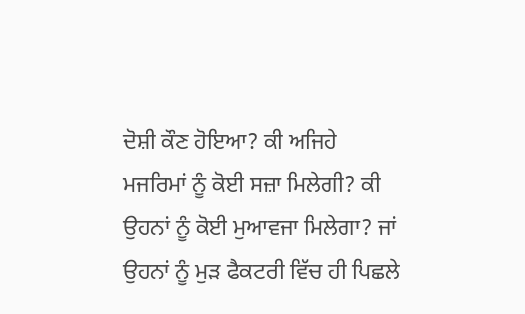ਦੋਸ਼ੀ ਕੌਣ ਹੋਇਆ? ਕੀ ਅਜਿਹੇ ਮਜਰਿਮਾਂ ਨੂੰ ਕੋਈ ਸਜ਼ਾ ਮਿਲੇਗੀ? ਕੀ ਉਹਨਾਂ ਨੂੰ ਕੋਈ ਮੁਆਵਜਾ ਮਿਲੇਗਾ? ਜਾਂ ਉਹਨਾਂ ਨੂੰ ਮੁੜ ਫੈਕਟਰੀ ਵਿੱਚ ਹੀ ਪਿਛਲੇ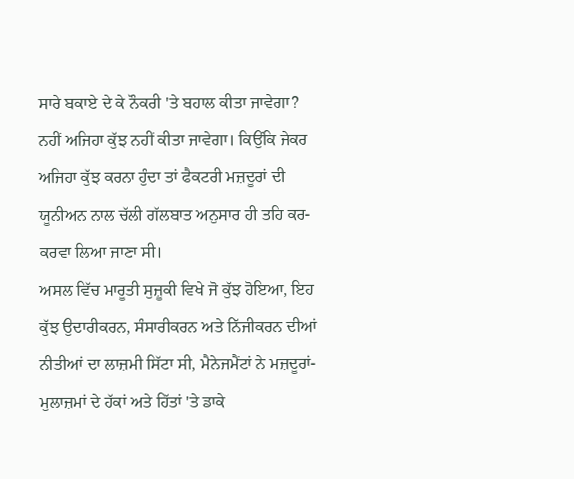ਸਾਰੇ ਬਕਾਏ ਦੇ ਕੇ ਨੌਕਰੀ 'ਤੇ ਬਹਾਲ ਕੀਤਾ ਜਾਵੇਗਾ? ਨਹੀਂ ਅਜਿਹਾ ਕੁੱਝ ਨਹੀਂ ਕੀਤਾ ਜਾਵੇਗਾ। ਕਿਉਂਕਿ ਜੇਕਰ ਅਜਿਹਾ ਕੁੱਝ ਕਰਨਾ ਹੁੰਦਾ ਤਾਂ ਫੈਕਟਰੀ ਮਜ਼ਦੂਰਾਂ ਦੀ ਯੂਨੀਅਨ ਨਾਲ ਚੱਲੀ ਗੱਲਬਾਤ ਅਨੁਸਾਰ ਹੀ ਤਹਿ ਕਰ-ਕਰਵਾ ਲਿਆ ਜਾਣਾ ਸੀ।
ਅਸਲ ਵਿੱਚ ਮਾਰੂਤੀ ਸੁਜ਼ੂਕੀ ਵਿਖੇ ਜੋ ਕੁੱਝ ਹੋਇਆ, ਇਹ ਕੁੱਝ ਉਦਾਰੀਕਰਨ, ਸੰਸਾਰੀਕਰਨ ਅਤੇ ਨਿੱਜੀਕਰਨ ਦੀਆਂ ਨੀਤੀਆਂ ਦਾ ਲਾਜ਼ਮੀ ਸਿੱਟਾ ਸੀ, ਮੈਨੇਜਮੈਂਟਾਂ ਨੇ ਮਜ਼ਦੂਰਾਂ-ਮੁਲਾਜ਼ਮਾਂ ਦੇ ਹੱਕਾਂ ਅਤੇ ਹਿੱਤਾਂ 'ਤੇ ਡਾਕੇ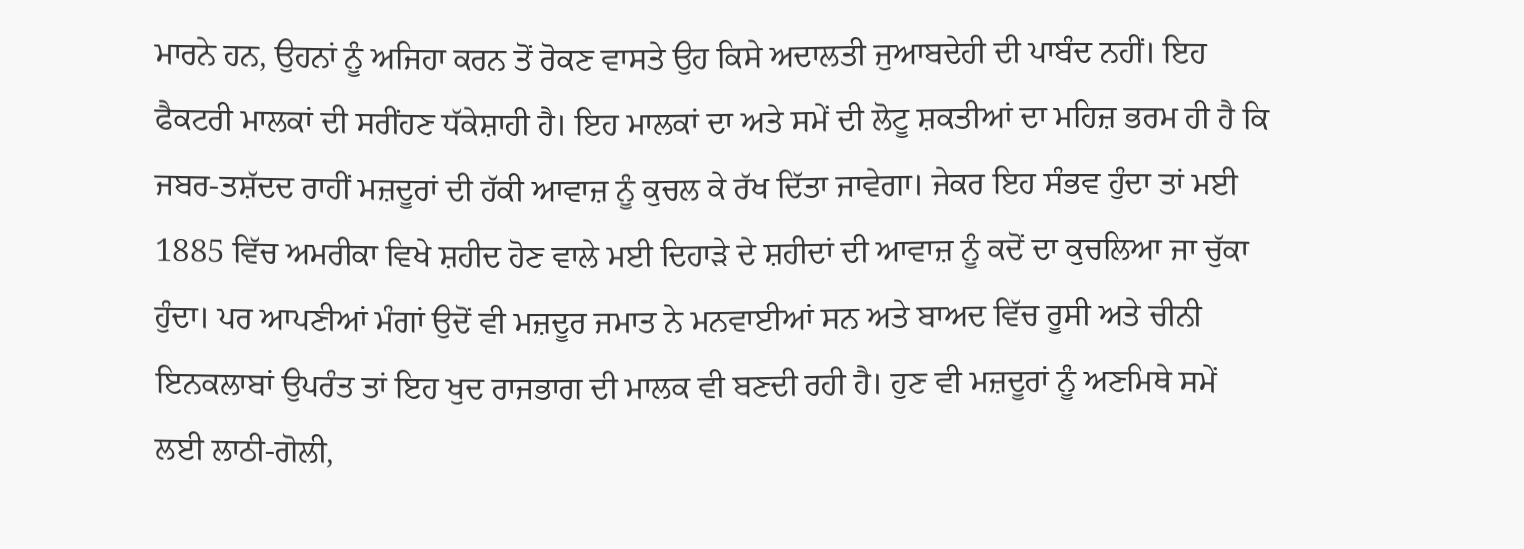ਮਾਰਨੇ ਹਨ, ਉਹਨਾਂ ਨੂੰ ਅਜਿਹਾ ਕਰਨ ਤੋਂ ਰੋਕਣ ਵਾਸਤੇ ਉਹ ਕਿਸੇ ਅਦਾਲਤੀ ਜੁਆਬਦੇਹੀ ਦੀ ਪਾਬੰਦ ਨਹੀਂ। ਇਹ ਫੈਕਟਰੀ ਮਾਲਕਾਂ ਦੀ ਸਰੀਂਹਣ ਧੱਕੇਸ਼ਾਹੀ ਹੈ। ਇਹ ਮਾਲਕਾਂ ਦਾ ਅਤੇ ਸਮੇਂ ਦੀ ਲੋਟੂ ਸ਼ਕਤੀਆਂ ਦਾ ਮਹਿਜ਼ ਭਰਮ ਹੀ ਹੈ ਕਿ ਜਬਰ-ਤਸ਼ੱਦਦ ਰਾਹੀਂ ਮਜ਼ਦੂਰਾਂ ਦੀ ਹੱਕੀ ਆਵਾਜ਼ ਨੂੰ ਕੁਚਲ ਕੇ ਰੱਖ ਦਿੱਤਾ ਜਾਵੇਗਾ। ਜੇਕਰ ਇਹ ਸੰਭਵ ਹੁੰਦਾ ਤਾਂ ਮਈ 1885 ਵਿੱਚ ਅਮਰੀਕਾ ਵਿਖੇ ਸ਼ਹੀਦ ਹੋਣ ਵਾਲੇ ਮਈ ਦਿਹਾੜੇ ਦੇ ਸ਼ਹੀਦਾਂ ਦੀ ਆਵਾਜ਼ ਨੂੰ ਕਦੋਂ ਦਾ ਕੁਚਲਿਆ ਜਾ ਚੁੱਕਾ ਹੁੰਦਾ। ਪਰ ਆਪਣੀਆਂ ਮੰਗਾਂ ਉਦੋਂ ਵੀ ਮਜ਼ਦੂਰ ਜਮਾਤ ਨੇ ਮਨਵਾਈਆਂ ਸਨ ਅਤੇ ਬਾਅਦ ਵਿੱਚ ਰੂਸੀ ਅਤੇ ਚੀਨੀ ਇਨਕਲਾਬਾਂ ਉਪਰੰਤ ਤਾਂ ਇਹ ਖੁਦ ਰਾਜਭਾਗ ਦੀ ਮਾਲਕ ਵੀ ਬਣਦੀ ਰਹੀ ਹੈ। ਹੁਣ ਵੀ ਮਜ਼ਦੂਰਾਂ ਨੂੰ ਅਣਮਿਥੇ ਸਮੇਂ ਲਈ ਲਾਠੀ-ਗੋਲੀ,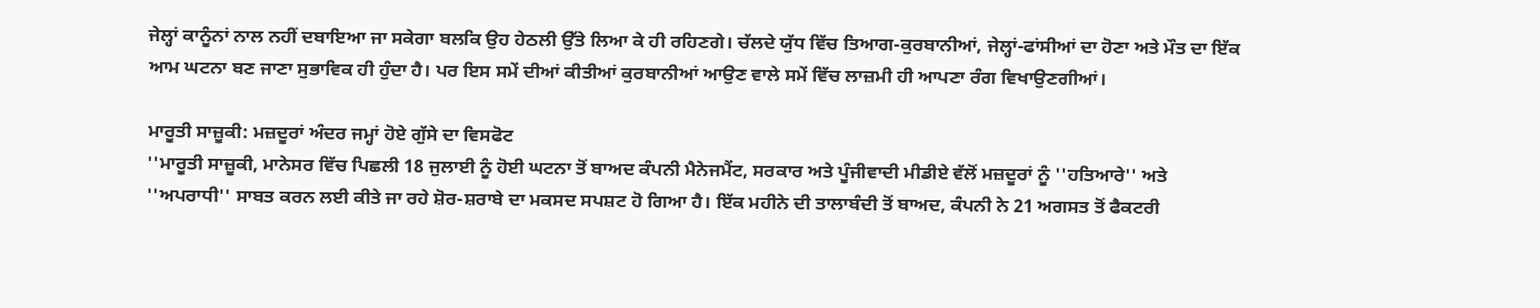ਜੇਲ੍ਹਾਂ ਕਾਨੂੰਨਾਂ ਨਾਲ ਨਹੀਂ ਦਬਾਇਆ ਜਾ ਸਕੇਗਾ ਬਲਕਿ ਉਹ ਹੇਠਲੀ ਉੱਤੇ ਲਿਆ ਕੇ ਹੀ ਰਹਿਣਗੇ। ਚੱਲਦੇ ਯੁੱਧ ਵਿੱਚ ਤਿਆਗ-ਕੁਰਬਾਨੀਆਂ, ਜੇਲ੍ਹਾਂ-ਫਾਂਸੀਆਂ ਦਾ ਹੋਣਾ ਅਤੇ ਮੌਤ ਦਾ ਇੱਕ ਆਮ ਘਟਨਾ ਬਣ ਜਾਣਾ ਸੁਭਾਵਿਕ ਹੀ ਹੁੰਦਾ ਹੈ। ਪਰ ਇਸ ਸਮੇਂ ਦੀਆਂ ਕੀਤੀਆਂ ਕੁਰਬਾਨੀਆਂ ਆਉਣ ਵਾਲੇ ਸਮੇਂ ਵਿੱਚ ਲਾਜ਼ਮੀ ਹੀ ਆਪਣਾ ਰੰਗ ਵਿਖਾਉਣਗੀਆਂ।

ਮਾਰੂਤੀ ਸਾਜ਼ੂਕੀ: ਮਜ਼ਦੂਰਾਂ ਅੰਦਰ ਜਮ੍ਹਾਂ ਹੋਏ ਗੁੱਸੇ ਦਾ ਵਿਸਫੋਟ
''ਮਾਰੂਤੀ ਸਾਜ਼ੂਕੀ, ਮਾਨੇਸਰ ਵਿੱਚ ਪਿਛਲੀ 18 ਜੁਲਾਈ ਨੂੰ ਹੋਈ ਘਟਨਾ ਤੋਂ ਬਾਅਦ ਕੰਪਨੀ ਮੈਨੇਜਮੈਂਟ, ਸਰਕਾਰ ਅਤੇ ਪੂੰਜੀਵਾਦੀ ਮੀਡੀਏ ਵੱਲੋਂ ਮਜ਼ਦੂਰਾਂ ਨੂੰ ''ਹਤਿਆਰੇ'' ਅਤੇ ''ਅਪਰਾਧੀ'' ਸਾਬਤ ਕਰਨ ਲਈ ਕੀਤੇ ਜਾ ਰਹੇ ਸ਼ੋਰ-ਸ਼ਰਾਬੇ ਦਾ ਮਕਸਦ ਸਪਸ਼ਟ ਹੋ ਗਿਆ ਹੈ। ਇੱਕ ਮਹੀਨੇ ਦੀ ਤਾਲਾਬੰਦੀ ਤੋਂ ਬਾਅਦ, ਕੰਪਨੀ ਨੇ 21 ਅਗਸਤ ਤੋਂ ਫੈਕਟਰੀ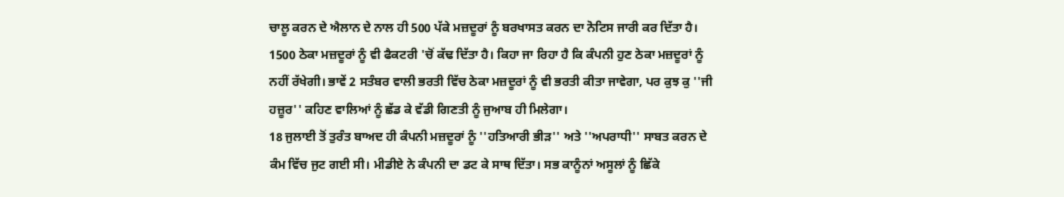ਚਾਲੂ ਕਰਨ ਦੇ ਐਲਾਨ ਦੇ ਨਾਲ ਹੀ 500 ਪੱਕੇ ਮਜ਼ਦੂਰਾਂ ਨੂੰ ਬਰਖਾਸਤ ਕਰਨ ਦਾ ਨੋਟਿਸ ਜਾਰੀ ਕਰ ਦਿੱਤਾ ਹੈ। 1500 ਠੇਕਾ ਮਜ਼ਦੂਰਾਂ ਨੂੰ ਵੀ ਫੈਕਟਰੀ 'ਚੋਂ ਕੱਢ ਦਿੱਤਾ ਹੈ। ਕਿਹਾ ਜਾ ਰਿਹਾ ਹੈ ਕਿ ਕੰਪਨੀ ਹੁਣ ਠੇਕਾ ਮਜ਼ਦੂਰਾਂ ਨੂੰ ਨਹੀਂ ਰੱਖੇਗੀ। ਭਾਵੇਂ 2 ਸਤੰਬਰ ਵਾਲੀ ਭਰਤੀ ਵਿੱਚ ਠੇਕਾ ਮਜ਼ਦੂਰਾਂ ਨੂੰ ਵੀ ਭਰਤੀ ਕੀਤਾ ਜਾਵੇਗਾ, ਪਰ ਕੁਝ ਕੁ ''ਜੀ ਹਜ਼ੂਰ'' ਕਹਿਣ ਵਾਲਿਆਂ ਨੂੰ ਛੱਡ ਕੇ ਵੱਡੀ ਗਿਣਤੀ ਨੂੰ ਜੁਆਬ ਹੀ ਮਿਲੇਗਾ।
18 ਜੁਲਾਈ ਤੋਂ ਤੁਰੰਤ ਬਾਅਦ ਹੀ ਕੰਪਨੀ ਮਜ਼ਦੂਰਾਂ ਨੂੰ ''ਹਤਿਆਰੀ ਭੀੜ'' ਅਤੇ ''ਅਪਰਾਧੀ'' ਸਾਬਤ ਕਰਨ ਦੇ ਕੰਮ ਵਿੱਚ ਜੁਟ ਗਈ ਸੀ। ਮੀਡੀਏ ਨੇ ਕੰਪਨੀ ਦਾ ਡਟ ਕੇ ਸਾਥ ਦਿੱਤਾ। ਸਭ ਕਾਨੂੰਨਾਂ ਅਸੂਲਾਂ ਨੂੰ ਛਿੱਕੇ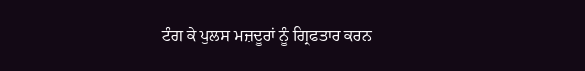ਟੰਗ ਕੇ ਪੁਲਸ ਮਜ਼ਦੂਰਾਂ ਨੂੰ ਗ੍ਰਿਫਤਾਰ ਕਰਨ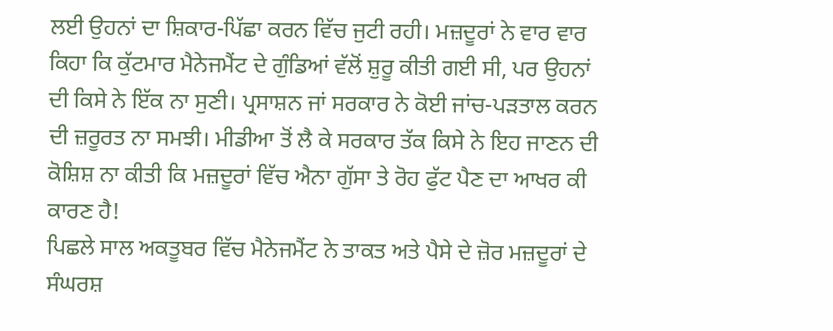ਲਈ ਉਹਨਾਂ ਦਾ ਸ਼ਿਕਾਰ-ਪਿੱਛਾ ਕਰਨ ਵਿੱਚ ਜੁਟੀ ਰਹੀ। ਮਜ਼ਦੂਰਾਂ ਨੇ ਵਾਰ ਵਾਰ ਕਿਹਾ ਕਿ ਕੁੱਟਮਾਰ ਮੈਨੇਜਮੈਂਟ ਦੇ ਗੁੰਡਿਆਂ ਵੱਲੋਂ ਸ਼ੁਰੂ ਕੀਤੀ ਗਈ ਸੀ, ਪਰ ਉਹਨਾਂ ਦੀ ਕਿਸੇ ਨੇ ਇੱਕ ਨਾ ਸੁਣੀ। ਪ੍ਰਸਾਸ਼ਨ ਜਾਂ ਸਰਕਾਰ ਨੇ ਕੋਈ ਜਾਂਚ-ਪੜਤਾਲ ਕਰਨ ਦੀ ਜ਼ਰੂਰਤ ਨਾ ਸਮਝੀ। ਮੀਡੀਆ ਤੋਂ ਲੈ ਕੇ ਸਰਕਾਰ ਤੱਕ ਕਿਸੇ ਨੇ ਇਹ ਜਾਣਨ ਦੀ ਕੋਸ਼ਿਸ਼ ਨਾ ਕੀਤੀ ਕਿ ਮਜ਼ਦੂਰਾਂ ਵਿੱਚ ਐਨਾ ਗੁੱਸਾ ਤੇ ਰੋਹ ਫੁੱਟ ਪੈਣ ਦਾ ਆਖਰ ਕੀ ਕਾਰਣ ਹੈ!
ਪਿਛਲੇ ਸਾਲ ਅਕਤੂਬਰ ਵਿੱਚ ਮੈਨੇਜਮੈਂਟ ਨੇ ਤਾਕਤ ਅਤੇ ਪੈਸੇ ਦੇ ਜ਼ੋਰ ਮਜ਼ਦੂਰਾਂ ਦੇ ਸੰਘਰਸ਼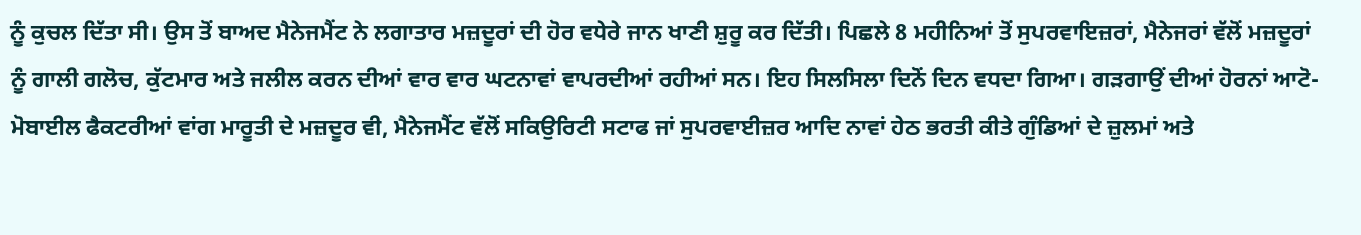ਨੂੰ ਕੁਚਲ ਦਿੱਤਾ ਸੀ। ਉਸ ਤੋਂ ਬਾਅਦ ਮੈਨੇਜਮੈਂਟ ਨੇ ਲਗਾਤਾਰ ਮਜ਼ਦੂਰਾਂ ਦੀ ਹੋਰ ਵਧੇਰੇ ਜਾਨ ਖਾਣੀ ਸ਼ੁਰੂ ਕਰ ਦਿੱਤੀ। ਪਿਛਲੇ 8 ਮਹੀਨਿਆਂ ਤੋਂ ਸੁਪਰਵਾਇਜ਼ਰਾਂ, ਮੈਨੇਜਰਾਂ ਵੱਲੋਂ ਮਜ਼ਦੂਰਾਂ ਨੂੰ ਗਾਲੀ ਗਲੋਚ, ਕੁੱਟਮਾਰ ਅਤੇ ਜਲੀਲ ਕਰਨ ਦੀਆਂ ਵਾਰ ਵਾਰ ਘਟਨਾਵਾਂ ਵਾਪਰਦੀਆਂ ਰਹੀਆਂ ਸਨ। ਇਹ ਸਿਲਸਿਲਾ ਦਿਨੋਂ ਦਿਨ ਵਧਦਾ ਗਿਆ। ਗੜਗਾਉਂ ਦੀਆਂ ਹੋਰਨਾਂ ਆਟੋ-ਮੋਬਾਈਲ ਫੈਕਟਰੀਆਂ ਵਾਂਗ ਮਾਰੂਤੀ ਦੇ ਮਜ਼ਦੂਰ ਵੀ, ਮੈਨੇਜਮੈਂਟ ਵੱਲੋਂ ਸਕਿਉਰਿਟੀ ਸਟਾਫ ਜਾਂ ਸੁਪਰਵਾਈਜ਼ਰ ਆਦਿ ਨਾਵਾਂ ਹੇਠ ਭਰਤੀ ਕੀਤੇ ਗੁੰਡਿਆਂ ਦੇ ਜ਼ੁਲਮਾਂ ਅਤੇ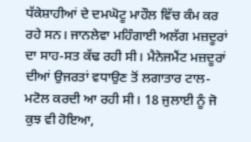ਧੱਕੇਸ਼ਾਹੀਆਂ ਦੇ ਦਮਘੋਟੂ ਮਾਹੌਲ ਵਿੱਚ ਕੰਮ ਕਰ ਰਹੇ ਸਨ। ਜਾਨਲੇਵਾ ਮਹਿੰਗਾਈ ਅਲੱਗ ਮਜ਼ਦੂਰਾਂ ਦਾ ਸਾਹ-ਸਤ ਕੱਢ ਰਹੀ ਸੀ। ਮੈਨੇਜਮੈਂਟ ਮਜ਼ਦੂਰਾਂ ਦੀਆਂ ਉਜਰਤਾਂ ਵਧਾਉਣ ਤੋਂ ਲਗਾਤਾਰ ਟਾਲ-ਮਟੋਲ ਕਰਦੀ ਆ ਰਹੀ ਸੀ। 18 ਜੁਲਾਈ ਨੂੰ ਜੋ ਕੁਝ ਵੀ ਹੋਇਆ,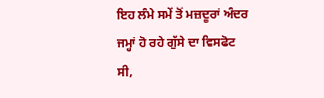ਇਹ ਲੰਮੇ ਸਮੇਂ ਤੋਂ ਮਜ਼ਦੂਰਾਂ ਅੰਦਰ ਜਮ੍ਹਾਂ ਹੋ ਰਹੇ ਗੁੱਸੇ ਦਾ ਵਿਸਫੋਟ ਸੀ,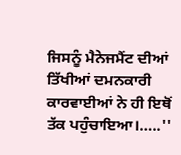ਜਿਸਨੂੰ ਮੈਨੇਜਮੈਂਟ ਦੀਆਂ ਤਿੱਖੀਆਂ ਦਮਨਕਾਰੀ ਕਾਰਵਾਈਆਂ ਨੇ ਹੀ ਇਥੋਂ ਤੱਕ ਪਹੁੰਚਾਇਆ।…..''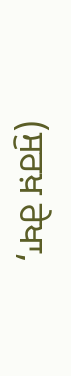(ਸੁਰਖ਼ ਰੇਖਾ,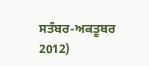ਸਤੰਬਰ-ਅਕਤੂਬਰ 2012)